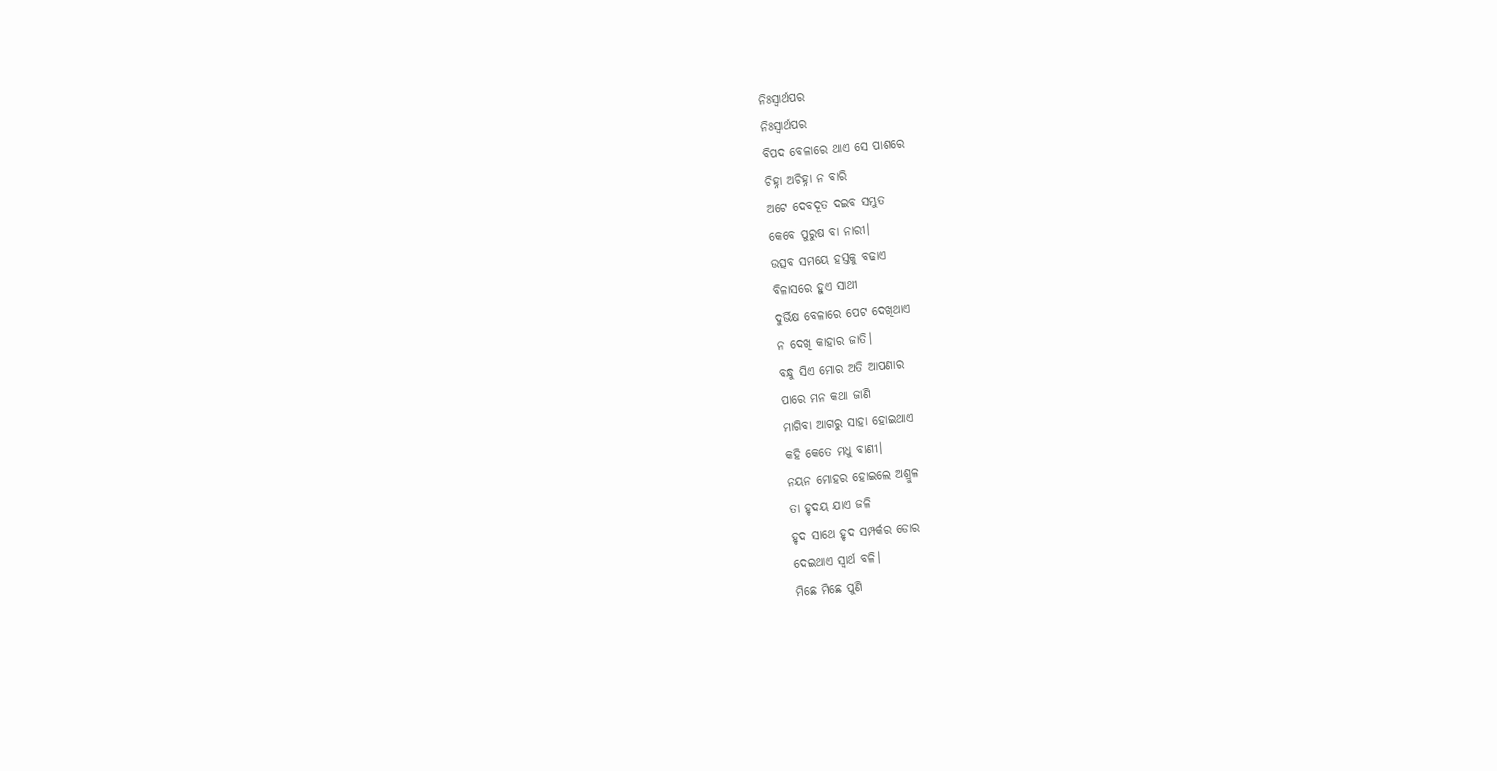ନିଃସ୍ୱାର୍ଥପର
ନିଃସ୍ୱାର୍ଥପର
ବିପଦ ବେଳାରେ ଥାଏ ସେ ପାଶରେ
ଚିହ୍ନା ଅଚିହ୍ନା ନ ବାରି
ଅଟେ ଦେବଦୂତ ଦଇବ ସମ୍ଭୁତ
କେବେ ପୁରୁଷ ବା ନାରୀ।
ଉତ୍ସବ ସମୟେ ହସ୍ତକୁ ବଢାଏ
ବିଳାସରେ ହୁଏ ସାଥୀ
ଦୁର୍ଭିକ୍ଷ ବେଳାରେ ପେଟ ଦେଖିଥାଏ
ନ ଦେଖି କାହାର ଜାତି।
ବନ୍ଧୁ ସିଏ ମୋର ଅତି ଆପଣାର
ପାରେ ମନ କଥା ଜାଣି
ମାଗିବା ଆଗରୁ ସାହା ହୋଇଥାଏ
କହି କେତେ ମଧୁ ବାଣୀ।
ନୟନ ମୋହର ହୋଇଲେ ଅଶ୍ରୁଳ
ତା ହୃଦୟ ଯାଏ ଜଳି
ହୃଦ ସାଥେ ହୃଦ ସମ୍ପର୍କର ଡୋର
ଦେଇଥାଏ ସ୍ବାର୍ଥ ବଳି।
ମିଛେ ମିଛେ ପୁଣି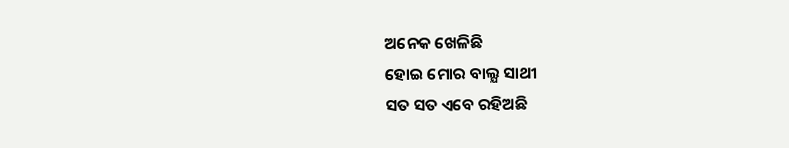ଅନେକ ଖେଳିଛି
ହୋଇ ମୋର ବାଲ୍ଯ ସାଥୀ
ସତ ସତ ଏବେ ରହିଅଛି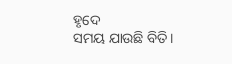ହୃଦେ
ସମୟ ଯାଉଛି ବିତି।